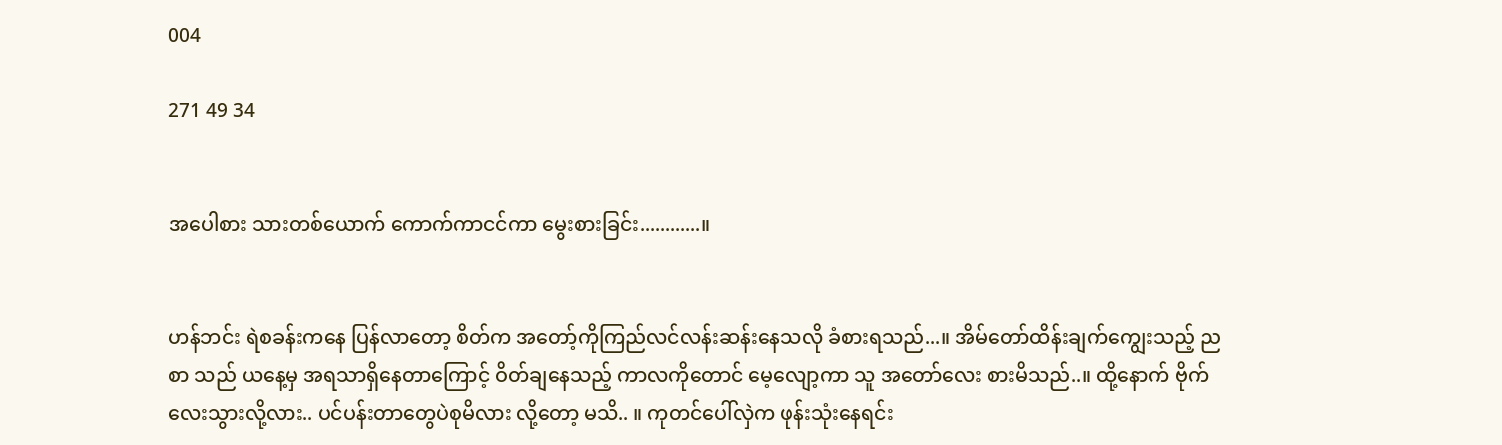004

271 49 34


အပေါစား သားတစ်ယောက် ကောက်ကာငင်ကာ မွေးစားခြင်း............။


ဟန်ဘင်း ရဲစခန်းကနေ ပြန်လာတော့ စိတ်က အတော့်ကိုကြည်လင်လန်းဆန်းနေသလို ခံစားရသည်...။ အိမ်တော်ထိန်းချက်ကျွေးသည့် ညစာ သည် ယနေ့မှ အရသာရှိနေတာကြောင့် ဝိတ်ချနေသည့် ကာလကိုတောင် မေ့လျော့ကာ သူ အတော်လေး စားမိသည်..။ ထို့နောက် ဗိုက်လေးသွားလို့လား.. ပင်ပန်းတာတွေပဲစုမိလား လို့တော့ မသိ.. ။ ကုတင်ပေါ်လှဲက ဖုန်းသုံးနေရင်း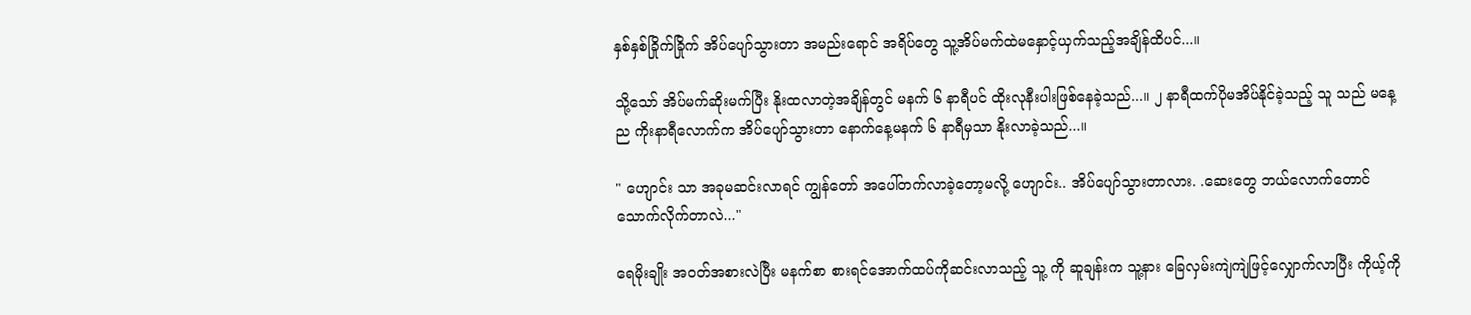နှစ်နှစ်ခြိုက်ခြိုက် အိပ်ပျော်သွားတာ အမည်းရောင် အရိပ်တွေ သူ့အိပ်မက်ထဲမနှောင့်ယှက်သည့်အချိန်ထိပင်...။

သို့သော် အိပ်မက်ဆိုးမက်ပြီး နိုးထလာတဲ့အချိန်တွင် မနက် ၆ နာရီပင် ထိုးလုနီးပါးဖြစ်နေခဲ့သည်...။ ၂ နာရီထက်ပိုမအိပ်နိုင်ခဲ့သည့် သူ သည် မနေ့ည ကိုးနာရီလောက်က အိပ်ပျော်သွားတာ နောက်နေ့မနက် ၆ နာရီမှသာ နိုးလာခဲ့သည်...။

" ဟျောင်း သာ အခုမဆင်းလာရင် ကျွန်တော် အပေါ်တက်လာခဲ့တော့မလို့ ဟျောင်း.. အိပ်ပျော်သွားတာလား. .ဆေးတွေ ဘယ်လောက်တောင် သောက်လိုက်တာလဲ..."

ရေမိုးချိုး အဝတ်အစားလဲပြီး မနက်စာ စားရင်အောက်ထပ်ကိုဆင်းလာသည့် သူ့ ကို ဆူချန်းက သူ့နား ခြေလှမ်းကျဲကျဲဖြင့်လျှောက်လာပြီး ကိုယ့်ကို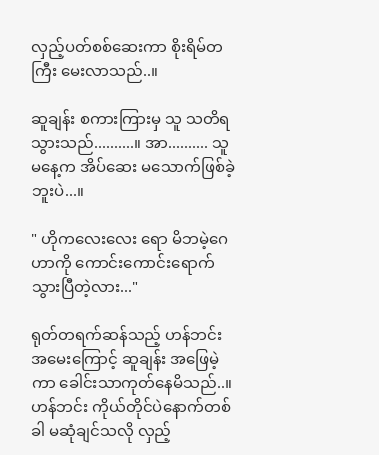လှည့်ပတ်စစ်ဆေးကာ စိုးရိမ်တကြီး မေးလာသည်..။

ဆူချန်း စကားကြားမှ သူ သတိရသွားသည်..........။ အာ.......... သူ မနေ့က အိပ်ဆေး မသောက်ဖြစ်ခဲ့ဘူးပဲ...။

" ဟိုကလေးလေး ရော မိဘမဲ့‌ဂေဟာကို ကောင်းကောင်းရောက်သွားပြီတဲ့လား..."

ရုတ်တရက်ဆန်သည့် ဟန်ဘင်း အမေးကြောင့် ဆူချန်း အဖြေမဲ့ကာ ခေါင်းသာကုတ်နေမိသည်..။ ဟန်ဘင်း ကိုယ်တိုင်ပဲနောက်တစ်ခါ မဆုံချင်သလို လှည့်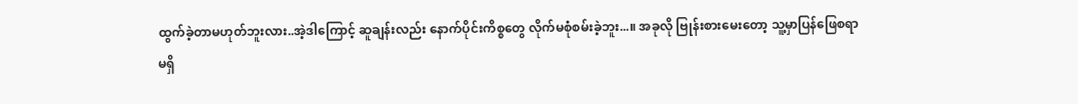ထွက်ခဲ့တာမဟုတ်ဘူးလား..အဲ့ဒါကြောင့် ဆူချန်းလည်း နောက်ပိုင်းကိစ္စတွေ လိုက်မစုံစမ်းခဲ့ဘူး...။ အခုလို ဗြုန်းစားမေးတော့ သူ့မှာပြန်ဖြေစရာမရှိ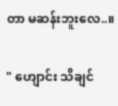တာ မဆန်းဘူးလေ..။

" ဟျောင်း သိချင်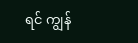ရင် ကျွန်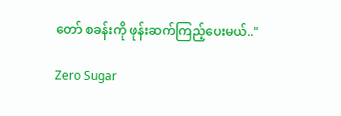တော် စခန်းကို ဖုန်းဆက်ကြည့်ပေးမယ်.."

Zero Sugar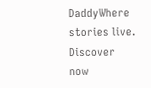DaddyWhere stories live. Discover now